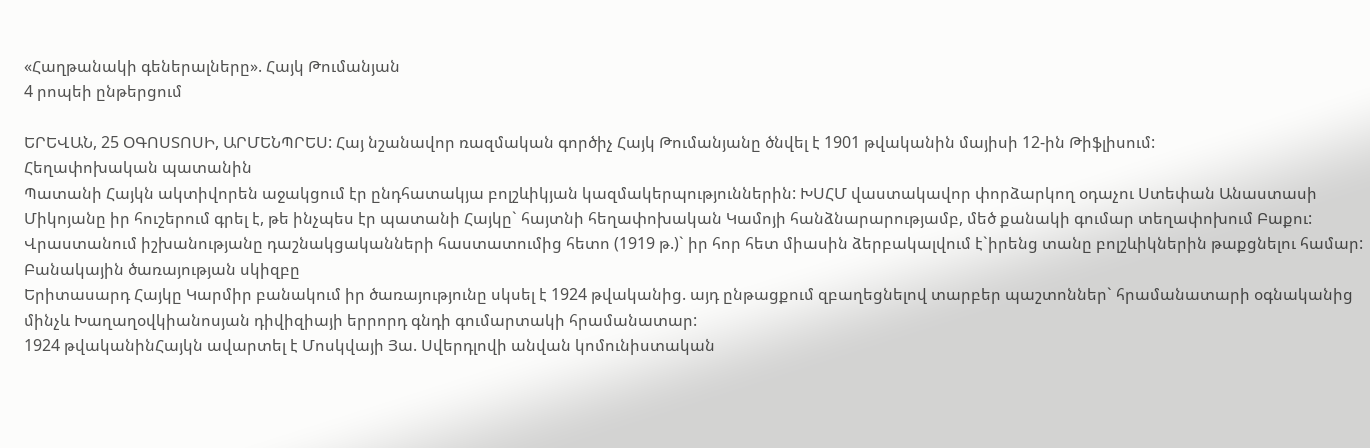«Հաղթանակի գեներալները». Հայկ Թումանյան
4 րոպեի ընթերցում

ԵՐԵՎԱՆ, 25 ՕԳՈՍՏՈՍԻ, ԱՐՄԵՆՊՐԵՍ: Հայ նշանավոր ռազմական գործիչ Հայկ Թումանյանը ծնվել է 1901 թվականին մայիսի 12-ին Թիֆլիսում:
Հեղափոխական պատանին
Պատանի Հայկն ակտիվորեն աջակցում էր ընդհատակյա բոլշևիկյան կազմակերպություններին: ԽՍՀՄ վաստակավոր փորձարկող օդաչու Ստեփան Անաստասի Միկոյանը իր հուշերում գրել է, թե ինչպես էր պատանի Հայկը` հայտնի հեղափոխական Կամոյի հանձնարարությամբ, մեծ քանակի գումար տեղափոխում Բաքու: Վրաստանում իշխանությանը դաշնակցականների հաստատումից հետո (1919 թ.)` իր հոր հետ միասին ձերբակալվում է`իրենց տանը բոլշևիկներին թաքցնելու համար:
Բանակային ծառայության սկիզբը
Երիտասարդ Հայկը Կարմիր բանակում իր ծառայությունը սկսել է 1924 թվականից. այդ ընթացքում զբաղեցնելով տարբեր պաշտոններ` հրամանատարի օգնականից մինչև Խաղաղօվկիանոսյան դիվիզիայի երրորդ գնդի գումարտակի հրամանատար:
1924 թվականինՀայկն ավարտել է Մոսկվայի Յա. Սվերդլովի անվան կոմունիստական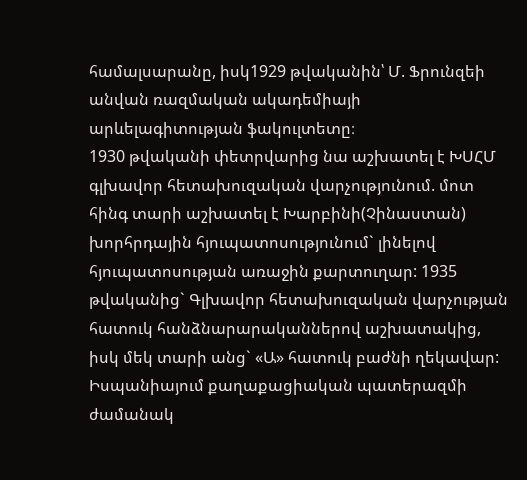համալսարանը, իսկ1929 թվականին՝ Մ. Ֆրունզեի անվան ռազմական ակադեմիայի արևելագիտության ֆակուլտետը։
1930 թվականի փետրվարից նա աշխատել է ԽՍՀՄ գլխավոր հետախուզական վարչությունում. մոտ հինգ տարի աշխատել է Խարբինի(Չինաստան) խորհրդային հյուպատոսությունում` լինելով հյուպատոսության առաջին քարտուղար: 1935 թվականից` Գլխավոր հետախուզական վարչության հատուկ հանձնարարականներով աշխատակից, իսկ մեկ տարի անց` «Ա» հատուկ բաժնի ղեկավար: Իսպանիայում քաղաքացիական պատերազմի ժամանակ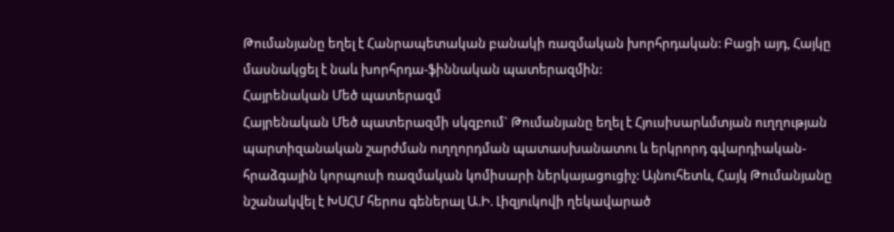Թումանյանը եղել է Հանրապետական բանակի ռազմական խորհրդական: Բացի այդ, Հայկը մասնակցել է նաև խորհրդա-ֆիննական պատերազմին:
Հայրենական Մեծ պատերազմ
Հայրենական Մեծ պատերազմի սկզբում` Թումանյանը եղել է Հյուսիսարևմտյան ուղղության պարտիզանական շարժման ուղղորդման պատասխանատու և երկրորդ գվարդիական-հրաձգային կորպուսի ռազմական կոմիսարի ներկայացուցիչ: Այնուհետև, Հայկ Թումանյանը նշանակվել է ԽՍՀՄ հերոս գեներալ Ա.Ի. Լիզյուկովի ղեկավարած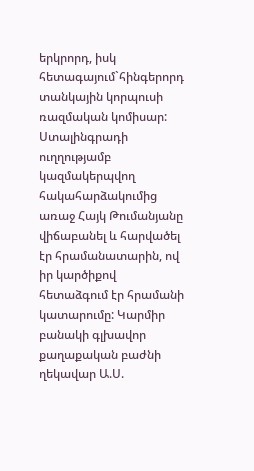երկրորդ, իսկ հետագայում`հինգերորդ տանկային կորպուսի ռազմական կոմիսար:
Ստալինգրադի ուղղությամբ կազմակերպվող հակահարձակումից առաջ Հայկ Թումանյանը վիճաբանել և հարվածել էր հրամանատարին, ով իր կարծիքով հետաձգում էր հրամանի կատարումը: Կարմիր բանակի գլխավոր քաղաքական բաժնի ղեկավար Ա.Ս.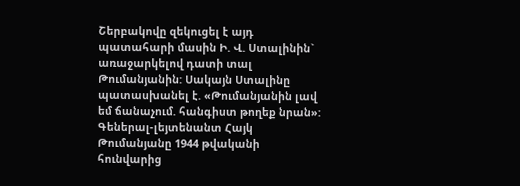Շերբակովը զեկուցել է այդ պատահարի մասին Ի. Վ. Ստալինին` առաջարկելով դատի տալ Թումանյանին: Սակայն Ստալինը պատասխանել է. «Թումանյանին լավ եմ ճանաչում. հանգիստ թողեք նրան»:
Գեներալ-լեյտենանտ Հայկ Թումանյանը 1944 թվականի հունվարից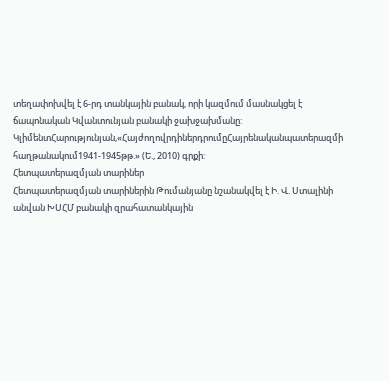տեղափոխվել է 6-րդ տանկային բանակ, որի կազմում մասնակցել է ճապոնական Կվանտունյան բանակի ջախջախմանը: ԿլիմենտՀարությունյան,«ՀայժողովրդիներդրումըՀայրենականպատերազմի հաղթանակում1941-1945թթ.» (Ե., 2010) գրքի:
Հետպատերազմյան տարիներ
Հետպատերազմյան տարիներին Թումանյանը նշանակվել է Ի. Վ. Ստալինի անվան ԽՍՀՄ բանակի զրահատանկային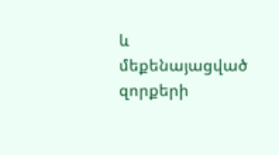և մեքենայացված զորքերի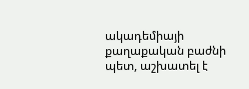ակադեմիայի քաղաքական բաժնի պետ, աշխատել է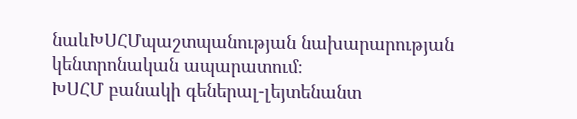նաևԽՍՀՄպաշտպանության նախարարության կենտրոնական ապարատում։
ԽՍՀՄ բանակի գեներալ-լեյտենանտ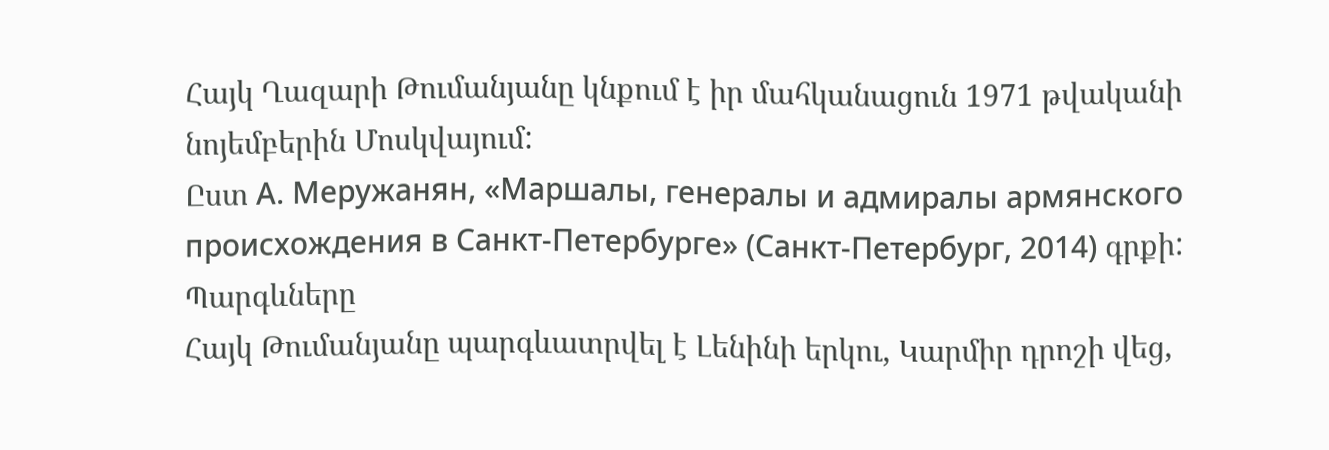Հայկ Ղազարի Թումանյանը կնքում է իր մահկանացուն 1971 թվականի նոյեմբերին Մոսկվայում:
Ըստ А. Меружанян, «Маршалы, генералы и адмиралы армянского происхождения в Санкт-Петербурге» (Санкт-Петербург, 2014) գրքի:
Պարգևները
Հայկ Թումանյանը պարգևատրվել է Լենինի երկու, Կարմիր դրոշի վեց,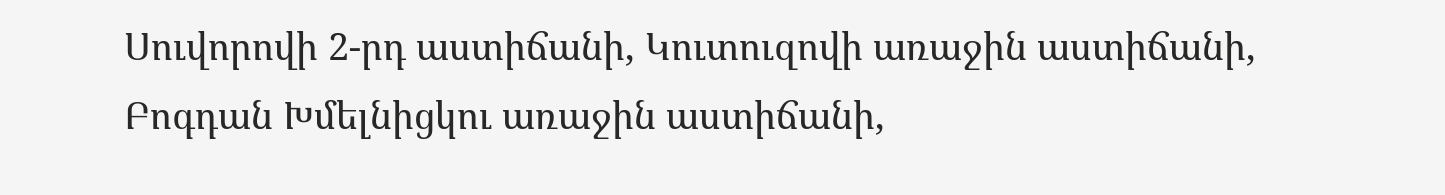Սուվորովի 2-րդ աստիճանի, Կուտուզովի առաջին աստիճանի, Բոգդան Խմելնիցկու առաջին աստիճանի,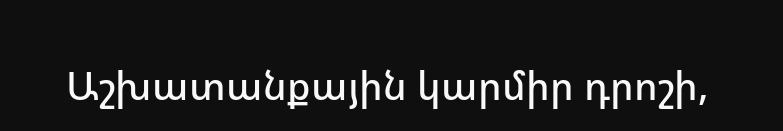Աշխատանքային կարմիր դրոշի,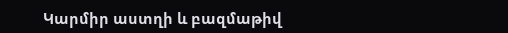Կարմիր աստղի և բազմաթիվ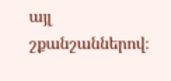այլ շքանշաններով։